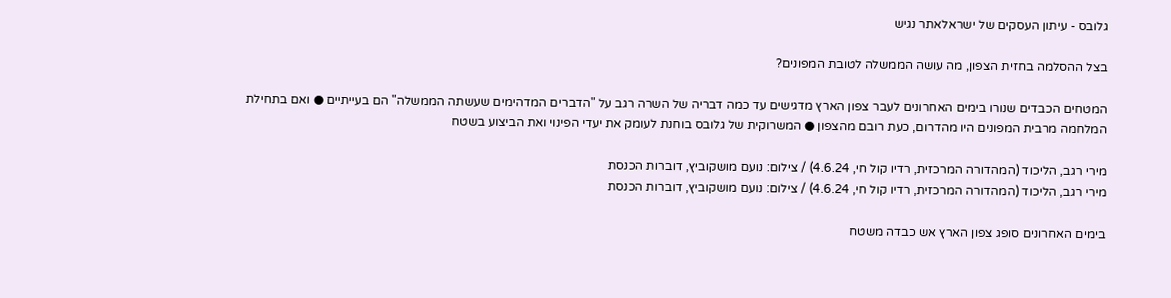גלובס - עיתון העסקים של ישראלאתר נגיש

בצל ההסלמה בחזית הצפון, מה עושה הממשלה לטובת המפונים?

המטחים הכבדים שנורו בימים האחרונים לעבר צפון הארץ מדגישים עד כמה דבריה של השרה רגב על "הדברים המדהימים שעשתה הממשלה" הם בעייתיים ● ואם בתחילת המלחמה מרבית המפונים היו מהדרום, כעת רובם מהצפון ● המשרוקית של גלובס בוחנת לעומק את יעדי הפינוי ואת הביצוע בשטח

מירי רגב, הליכוד (המהדורה המרכזית, רדיו קול חי, 4.6.24) / צילום: נועם מושקוביץ, דוברות הכנסת
מירי רגב, הליכוד (המהדורה המרכזית, רדיו קול חי, 4.6.24) / צילום: נועם מושקוביץ, דוברות הכנסת

בימים האחרונים סופג צפון הארץ אש כבדה משטח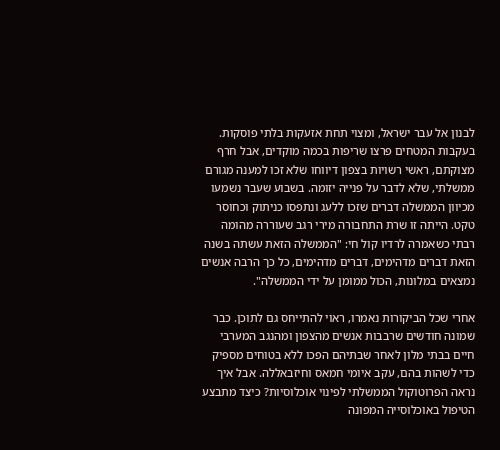לבנון אל עבר ישראל, ומצוי תחת אזעקות בלתי פוסקות. בעקבות המטחים פרצו שריפות בכמה מוקדים, אבל חרף מצוקתם, ראשי רשויות בצפון דיווחו שלא זכו למענה מגורם ממשלתי, שלא לדבר על פנייה יזומה. בשבוע שעבר נשמעו מכיוון הממשלה דברים שזכו ללעג ונתפסו כניתוק וכחוסר טקט. הייתה זו שרת התחבורה מירי רגב שעוררה מהומה רבתי כשאמרה לרדיו קול חי: "הממשלה הזאת עשתה בשנה הזאת דברים מדהימים, דברים מדהימים, כל כך הרבה אנשים נמצאים במלונות, הכול ממומן על ידי הממשלה".

אחרי שכל הביקורות נאמרו, ראוי להתייחס גם לתוכן. כבר שמונה חודשים שרבבות אנשים מהצפון ומהנגב המערבי חיים בבתי מלון לאחר שבתיהם הפכו ללא בטוחים מספיק כדי לשהות בהם, עקב איומי חמאס וחיזבאללה. אבל איך נראה הפרוטוקול הממשלתי לפינוי אוכלוסיות? כיצד מתבצע הטיפול באוכלוסייה המפונה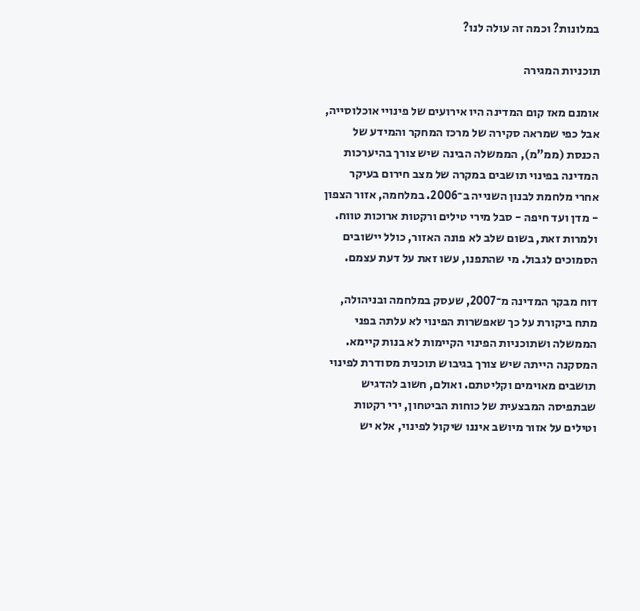במלונות? וכמה זה עולה לנו?

תוכניות המגירה

אומנם מאז קום המדינה היו אירועים של פינויי אוכלוסייה, אבל כפי שמראה סקירה של מרכז המחקר והמידע של הכנסת (ממ"מ), הממשלה הבינה שיש צורך בהיערכות המדינה בפינוי תושבים במקרה של מצב חירום בעיקר אחרי מלחמת לבנון השנייה ב־2006. במלחמה, אזור הצפון - מדן ועד חיפה - סבל מירי טילים ורקטות ארוכות טווח. ולמרות זאת, בשום שלב לא פונה האזור, כולל יישובים הסמוכים לגבול. מי שהתפנו, עשו זאת על דעת עצמם.

דוח מבקר המדינה מ־2007, שעסק במלחמה ובניהולה, מתח ביקורת על כך שאפשרות הפינוי לא עלתה בפני הממשלה ושתוכניות הפינוי הקיימות לא בנות קיימא. המסקנה הייתה שיש צורך בגיבוש תוכנית מסודרת לפינוי תושבים מאוימים וקליטתם. ואולם, חשוב להדגיש שבתפיסה המבצעית של כוחות הביטחון, ירי רקטות וטילים על אזור מיושב איננו שיקול לפינוי, אלא יש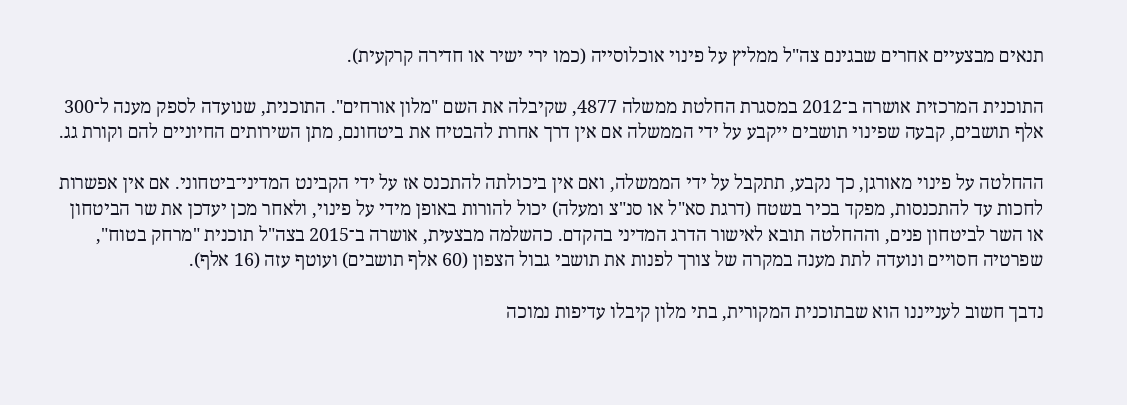תנאים מבצעיים אחרים שבגינם צה"ל ממליץ על פינוי אוכלוסייה (כמו ירי ישיר או חדירה קרקעית).

התוכנית המרכזית אושרה ב־2012 במסגרת החלטת ממשלה 4877, שקיבלה את השם "מלון אורחים". התוכנית, שנועדה לספק מענה ל־300 אלף תושבים, קבעה שפינוי תושבים ייקבע על ידי הממשלה אם אין דרך אחרת להבטיח את ביטחונם, מתן השירותים החיוניים להם וקורת גג.

ההחלטה על פינוי מאורגן, כך נקבע, תתקבל על ידי הממשלה, ואם אין ביכולתה להתכנס אז על ידי הקבינט המדיני־ביטחוני. אם אין אפשרות לחכות עד להתכנסות, מפקד בכיר בשטח (דרגת סא"ל או סנ"צ ומעלה) יכול להורות באופן מידי על פינוי, ולאחר מכן יעדכן את שר הביטחון או השר לביטחון פנים, וההחלטה תובא לאישור הדרג המדיני בהקדם. כהשלמה מבצעית, אושרה ב־2015 בצה"ל תוכנית "מרחק בטוח", שפרטיה חסויים ונועדה לתת מענה במקרה של צורך לפנות את תושבי גבול הצפון (60 אלף תושבים) ועוטף עזה (16 אלף).

נדבך חשוב לענייננו הוא שבתוכנית המקורית, בתי מלון קיבלו עדיפות נמוכה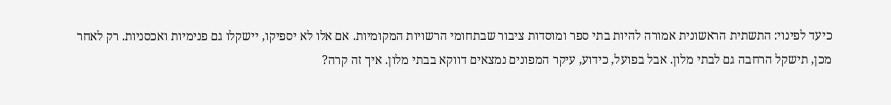כיעד לפינוי: התשתית הראשונית אמורה להיות בתי ספר ומוסדות ציבור שבתחומי הרשויות המקומיות. אם אלו לא יספיקו, יישקלו גם פנימיות ואכסניות. רק לאחר מכן, תישקל הרחבה גם לבתי מלון. אבל בפועל, כידוע, עיקר המפונים נמצאים דווקא בבתי מלון. איך זה קרה?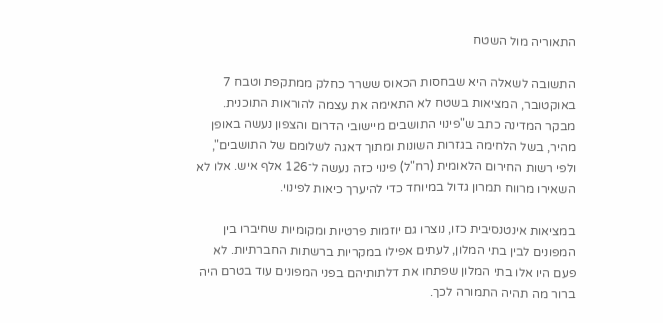התאוריה מול השטח

התשובה לשאלה היא שבחסות הכאוס ששרר כחלק ממתקפת וטבח 7 באוקטובר, המציאות בשטח לא התאימה את עצמה להוראות התוכנית. מבקר המדינה כתב ש"פינוי התושבים מיישובי הדרום והצפון נעשה באופן מהיר, בשל הלחימה בגזרות השונות ומתוך דאגה לשלומם של התושבים", ולפי רשות החירום הלאומית (רח"ל) פינוי כזה נעשה ל־126 אלף איש. אלו לא השאירו מרווח תמרון גדול במיוחד כדי להיערך כיאות לפינוי.

במציאות אינטנסיבית כזו, נוצרו גם יוזמות פרטיות ומקומיות שחיברו בין המפונים לבין בתי המלון, לעתים אפילו במקריות ברשתות החברתיות. לא פעם היו אלו בתי המלון שפתחו את דלתותיהם בפני המפונים עוד בטרם היה ברור מה תהיה התמורה לכך.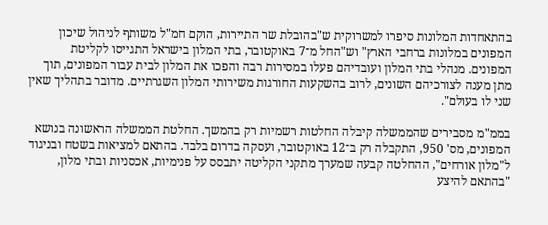בהתאחדות המלונות סיפרו למשרוקית ש"בהובלת שר התיירות, הוקם חמ"ל משותף לניהול שיכון המפונים במלונות ברחבי הארץ" וש"החל מ־7 באוקטובר, בתי המלון בישראל התגייסו לקליטת המפונים. מנהלי בתי המלון ועובדיהם פעלו במסירות רבה והפכו את המלון לבית עבור המפונים, תוך מתן מענה לצורכיהם השונים, לרוב בהשקעות החורגות משירותי המלון השגרתיים. מדובר בתהליך שאין שני לו בעולם".

בממ"מ מסבירים שהממשלה קיבלה החלטות רשמיות רק בהמשך. החלטת הממשלה הראשונה בנושא המפונים, מס' 950, התקבלה רק ב־12 באוקטובר, ועסקה בדרום בלבד. בהתאם למציאות בשטח ובניגוד ל"מלון אורחים", ההחלטה קבעה שמערך מתקני הקליטה יתבסס על פנימיות, אכסניות ובתי מלון, "בהתאם להיצע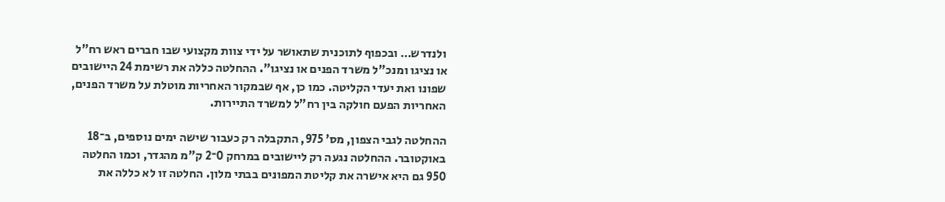ולנדרש… ובכפוף לתוכנית שתאושר על ידי צוות מקצועי שבו חברים ראש רח"ל או נציגו ומנכ"ל משרד הפנים או נציגו". ההחלטה כללה את רשימת 24 היישובים שפונו ואת יעדי הקליטה. כמו כן, אף שבמקור האחריות מוטלת על משרד הפנים, האחריות הפעם חולקה בין רח"ל למשרד התיירות.

ההחלטה לגבי הצפון, מס' 975, התקבלה רק כעבור שישה ימים נוספים, ב־18 באוקטובר. ההחלטה נגעה רק ליישובים במרחק 0־2 ק"מ מהגדר, וכמו החלטה 950 גם היא אישרה את קליטת המפונים בבתי מלון. החלטה זו לא כללה את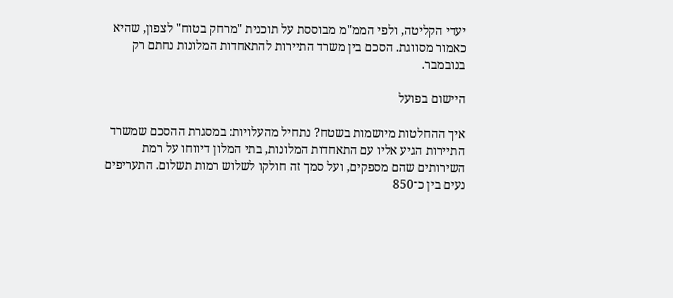יעדי הקליטה, ולפי הממ"מ מבוססת על תוכנית "מרחק בטוח" לצפון, שהיא כאמור מסווגת. הסכם בין משרד התיירות להתאחדות המלונות נחתם רק בנובמבר.

היישום בפועל

איך ההחלטות מיושמות בשטח? נתחיל מהעלויות: במסגרת ההסכם שמשרד התיירות הגיע אליו עם התאחדות המלונות, בתי המלון דיווחו על רמת השירותים שהם מספקים, ועל סמך זה חולקו לשלוש רמות תשלום. התעריפים נעים בין כ־850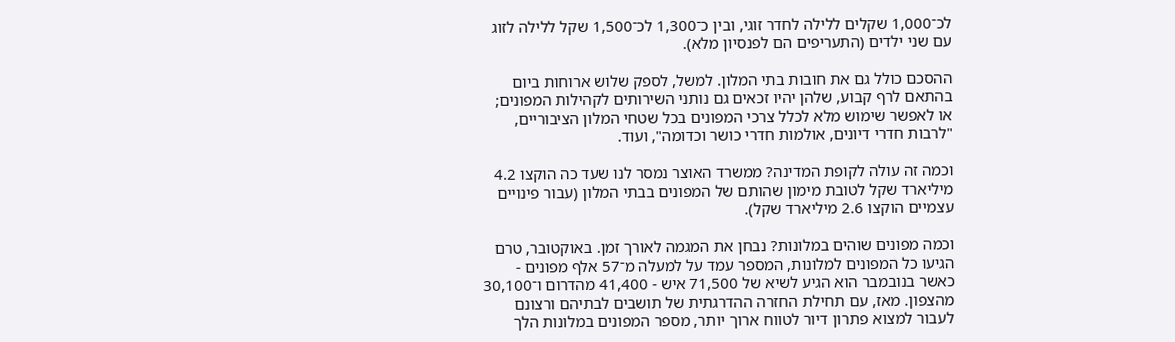לכ־1,000 שקלים ללילה לחדר זוגי, ובין כ־1,300 לכ־1,500 שקל ללילה לזוג עם שני ילדים (התעריפים הם לפנסיון מלא).

ההסכם כולל גם את חובות בתי המלון. למשל, לספק שלוש ארוחות ביום בהתאם לרף קבוע, שלהן יהיו זכאים גם נותני השירותים לקהילות המפונים; או לאפשר שימוש מלא לכלל צרכי המפונים בכל שטחי המלון הציבוריים, "לרבות חדרי דיונים, אולמות חדרי כושר וכדומה", ועוד.

וכמה זה עולה לקופת המדינה? ממשרד האוצר נמסר לנו שעד כה הוקצו 4.2 מיליארד שקל לטובת מימון שהותם של המפונים בבתי המלון (עבור פינויים עצמיים הוקצו 2.6 מיליארד שקל).

וכמה מפונים שוהים במלונות? נבחן את המגמה לאורך זמן. באוקטובר, טרם הגיעו כל המפונים למלונות, המספר עמד על למעלה מ־57 אלף מפונים - כאשר בנובמבר הוא הגיע לשיא של 71,500 איש - 41,400 מהדרום ו־30,100 מהצפון. מאז, עם תחילת החזרה ההדרגתית של תושבים לבתיהם ורצונם לעבור למצוא פתרון דיור לטווח ארוך יותר, מספר המפונים במלונות הלך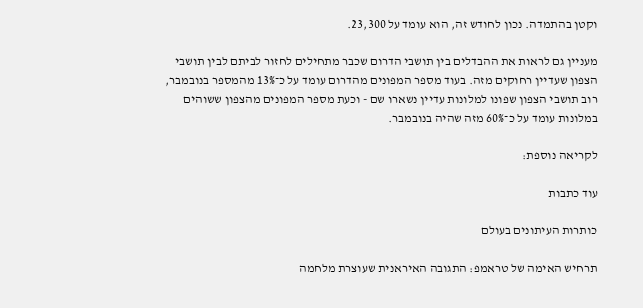וקטן בהתמדה. נכון לחודש זה, הוא עומד על 23,300.

מעניין גם לראות את ההבדלים בין תושבי הדרום שכבר מתחילים לחזור לביתם לבין תושבי הצפון שעדיין רחוקים מזה. בעוד מספר המפונים מהדרום עומד על כ־13% מהמספר בנובמבר, רוב תושבי הצפון שפונו למלונות עדיין נשארו שם - וכעת מספר המפונים מהצפון ששוהים במלונות עומד על כ־60% מזה שהיה בנובמבר.

לקריאה נוספת:

עוד כתבות

כותרות העיתונים בעולם

תרחיש האימה של טראמפ: התגובה האיראנית שעוצרת מלחמה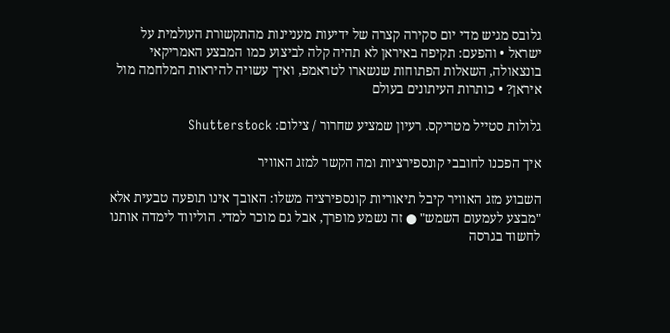גלובס מגיש מדי יום סקירה קצרה של ידיעות מעניינות מהתקשורת העולמית על ישראל • והפעם: תקיפה באיראן לא תהיה קלה לביצוע כמו המבצע האמריקאי בונצאולה, השאלות הפתוחות שנשארו לטראמפ, ואיך עשויה להיראות המלחמה מול איראן? • כותרות העיתונים בעולם

גלולות סטייל מטריקס. רעיון שמציע שחרור / צילום: Shutterstock

איך הפכנו לחובבי קונספירציות ומה הקשר למזג האוויר

השבוע מזג האוויר קיבל תיאוריות קונספירציה משלו: האובך אינו תופעה טבעית אלא "מבצע לעמעום השמש" ● זה נשמע מופרך, אבל גם מוכר למדי. הוליווד לימדה אותנו לחשוד בגרסה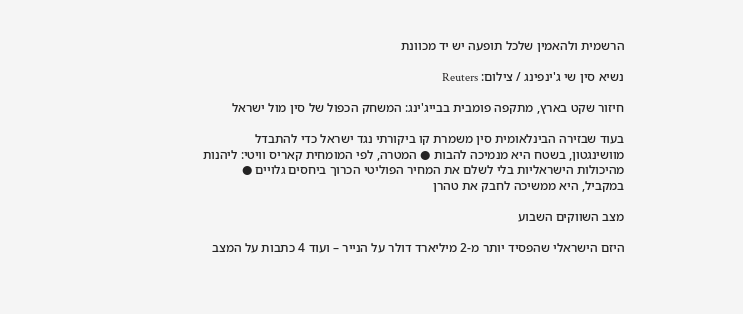הרשמית ולהאמין שלכל תופעה יש יד מכוונת

נשיא סין שי ג'ינפינג / צילום: Reuters

חיזור שקט בארץ, מתקפה פומבית בבייג'ינג: המשחק הכפול של סין מול ישראל

בעוד שבזירה הבינלאומית סין משמרת קו ביקורתי נגד ישראל כדי להתבדל מוושינגטון, בשטח היא מנמיכה להבות ● המטרה, לפי המומחית קאריס וויטי: ליהנות מהיכולות הישראליות בלי לשלם את המחיר הפוליטי הכרוך ביחסים גלויים ● במקביל, היא ממשיכה לחבק את טהרן

מצב השווקים השבוע

היזם הישראלי שהפסיד יותר מ-2 מיליארד דולר על הנייר – ועוד 4 כתבות על המצב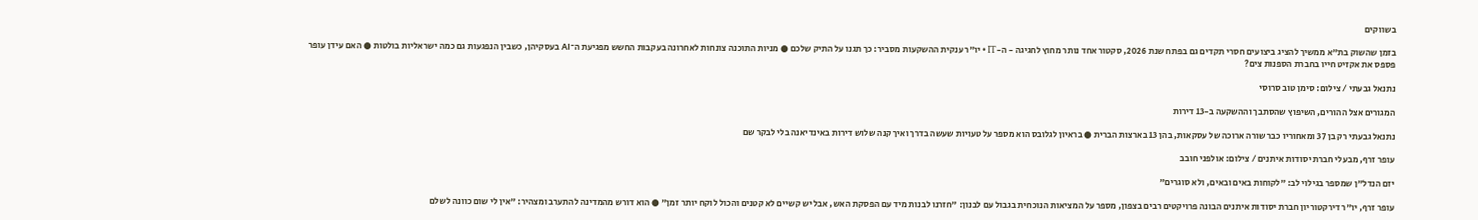בשווקים

בזמן שהשוק בת"א ממשיך להציג ביצועים חסרי תקדים גם בפתח שנת 2026, סקטור אחד נותר מחוץ לחגיגה - ה-IT • יו"ר ענקית ההשקעות מסביר: כך תגנו על התיק שלכם ● מניות התוכנה צונחות לאחרונה בעקבות החשש מפגיעת ה־AI בעסקיהן, כשבין הנפגעות גם כמה ישראליות בולטות ● האם עידן עופר פספס את אקזיט חייו בחברת הספנות צים?

נתנאל גבעתי / צילום: סימן טוב סרוסי

המגורים אצל ההורים, השיפוץ שהסתבך וההשקעה ב-13 דירות

נתנאל גבעתי רק בן 37 ומאחוריו כבר שורה ארוכה של עסקאות, בהן 13 בארצות הברית ● בראיון לגלובס הוא מספר על טעויות שעשה בדרך ואיך קנה שלוש דירות באינדיאנה בלי לבקר שם

עופר זרף, מבעלי חברת יסודות איתנים / צילום: אולפני חובב

יזם הנדל"ן שמספר בגילוי לב: "לקוחות באים ובאים, ולא סוגרים"

עופר זרף, יו"ר דירקטוריון חברת יסודות איתנים הבונה פרויקטים רבים בצפון, מספר על המציאות הנוכחית בגבול עם לבנון: "חזרנו לבנות מיד עם הפסקת האש, אבל יש קשיים לא קטנים והכול לוקח יותר זמן" ● הוא דורש מהמדינה להתערב ומצהיר: "אין לי שום כוונה לשלם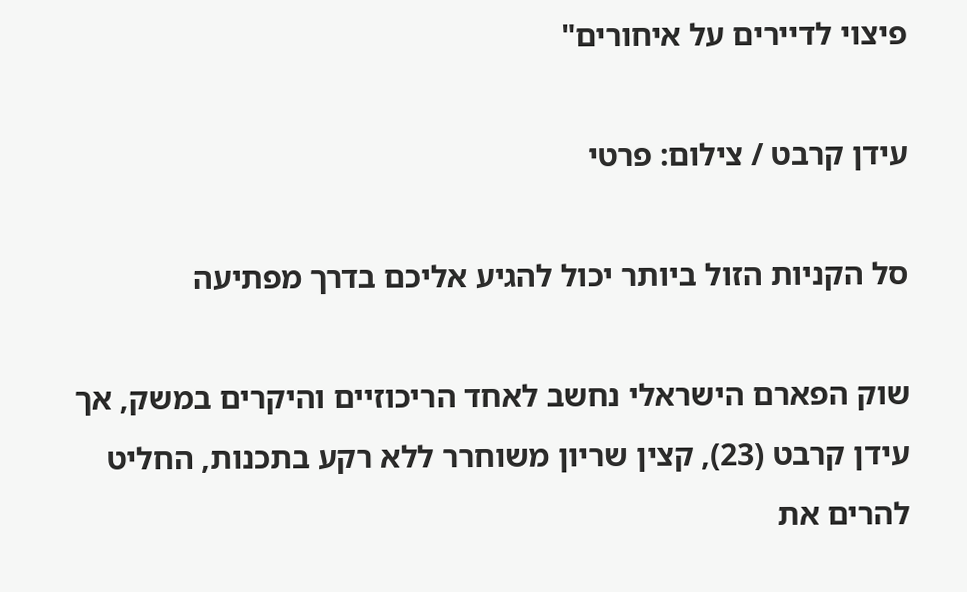פיצוי לדיירים על איחורים"

עידן קרבט / צילום: פרטי

סל הקניות הזול ביותר יכול להגיע אליכם בדרך מפתיעה

שוק הפארם הישראלי נחשב לאחד הריכוזיים והיקרים במשק, אך עידן קרבט (23), קצין שריון משוחרר ללא רקע בתכנות, החליט להרים את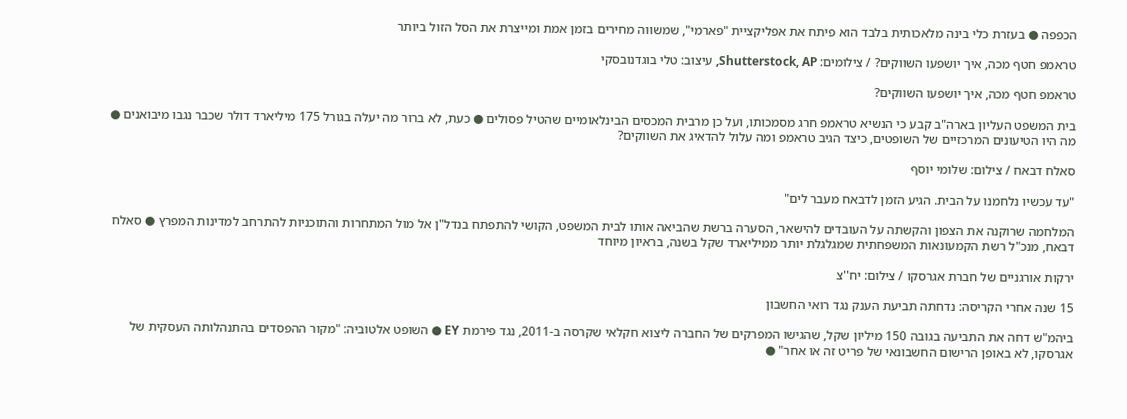הכפפה ● בעזרת כלי בינה מלאכותית בלבד הוא פיתח את אפליקציית "פארמי", שמשווה מחירים בזמן אמת ומייצרת את הסל הזול ביותר

טראמפ חטף מכה, איך יושפעו השווקים? / צילומים: Shutterstock, AP, עיצוב: טלי בוגדנובסקי

טראמפ חטף מכה, איך יושפעו השווקים?

בית המשפט העליון בארה"ב קבע כי הנשיא טראמפ חרג מסמכותו, ועל כן מרבית המכסים הבינלאומיים שהטיל פסולים ● כעת, לא ברור מה יעלה בגורל 175 מיליארד דולר שכבר נגבו מיבואנים ● מה היו הטיעונים המרכזיים של השופטים, כיצד הגיב טראמפ ומה עלול להדאיג את השווקים?

סאלח דבאח / צילום: שלומי יוסף

"עד עכשיו נלחמנו על הבית. הגיע הזמן לדבאח מעבר לים"

המלחמה שרוקנה את הצפון והקשתה על העובדים להישאר, הסערה ברשת שהביאה אותו לבית המשפט, הקושי להתפתח בנדל"ן אל מול המתחרות והתוכניות להתרחב למדינות המפרץ ● סאלח דבאח, מנכ"ל רשת הקמעונאות המשפחתית שמגלגלת יותר ממיליארד שקל בשנה, בראיון מיוחד

ירקות אורגניים של חברת אגרסקו / צילום: יח''צ

15 שנה אחרי הקריסה: נדחתה תביעת הענק נגד רואי החשבון

ביהמ"ש דחה את התביעה בגובה 150 מיליון שקל, שהגישו המפרקים של החברה ליצוא חקלאי שקרסה ב-2011, נגד פירמת EY ● השופט אלטוביה: "מקור ההפסדים בהתנהלותה העסקית של אגרסקו, לא באופן הרישום החשבונאי של פריט זה או אחר" ●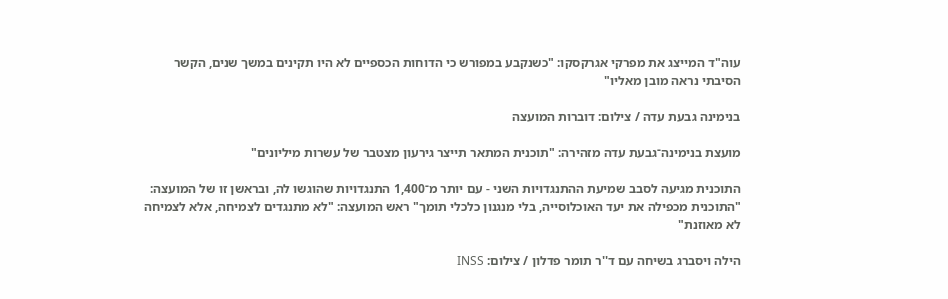עוה"ד המייצג את מפרקי אגרקסקו: "כשנקבע במפורש כי הדוחות הכספיים לא היו תקינים במשך שנים, הקשר הסיבתי נראה מובן מאליו"

בנימינה גבעת עדה / צילום: דוברות המועצה

מועצת בנימינה־גבעת עדה מזהירה: "תוכנית המתאר תייצר גירעון מצטבר של עשרות מיליונים"

התוכנית מגיעה לסבב שמיעת ההתנגדויות השני - עם יותר מ־1,400 התנגדויות שהוגשו לה, ובראשן זו של המועצה: "התוכנית מכפילה את יעד האוכלוסייה, בלי מנגנון כלכלי תומך" ראש המועצה: "לא מתנגדים לצמיחה, אלא לצמיחה לא מאוזנת"

הילה ויסברג בשיחה עם ד''ר תומר פדלון / צילום: INSS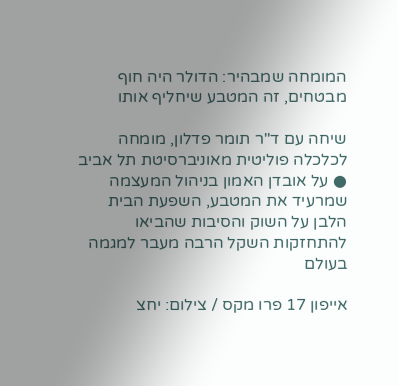המומחה שמבהיר: הדולר היה חוף מבטחים, זה המטבע שיחליף אותו

שיחה עם ד"ר תומר פדלון, מומחה לכלכלה פוליטית מאוניברסיטת תל אביב ● על אובדן האמון בניהול המעצמה שמרעיד את המטבע, השפעת הבית הלבן על השוק והסיבות שהביאו להתחזקות השקל הרבה מעבר למגמה בעולם

אייפון 17 פרו מקס / צילום: יחצ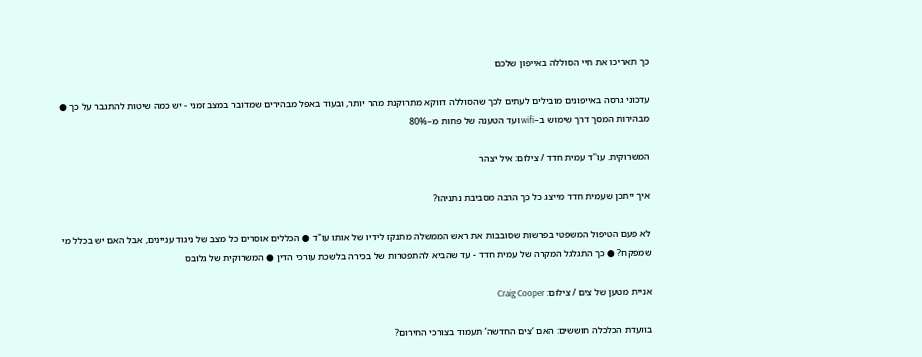כך תאריכו את חיי הסוללה באייפון שלכם

עדכוני גרסה באייפונים מובילים לעתים לכך שהסוללה דווקא מתרוקנת מהר יותר, ובעוד באפל מבהירים שמדובר במצב זמני - יש כמה שיטות להתגבר על כך ● מבהירות המסך דרך שימוש ב–wifi ועד הטענה של פחות מ–80%

המשרוקית. עו''ד עמית חדד / צילום: איל יצהר

איך ייתכן שעמית חדד מייצג כל כך הרבה מסביבת נתניהו?

לא פעם הטיפול המשפטי בפרשות שסובבות את ראש הממשלה מתנקז לידיו של אותו עו"ד ● הכללים אוסרים כל מצב של ניגוד עניינים, אבל האם יש בכלל מי שמפקח? ● כך התגלגל המקרה של עמית חדד - עד שהביא להתפטרות של בכירה בלשכת עורכי הדין ● המשרוקית של גלובס

אניית מטען של צים / צילום: Craig Cooper

בוועדת הכלכלה חוששים: האם ‘צים החדשה’ תעמוד בצורכי החירום?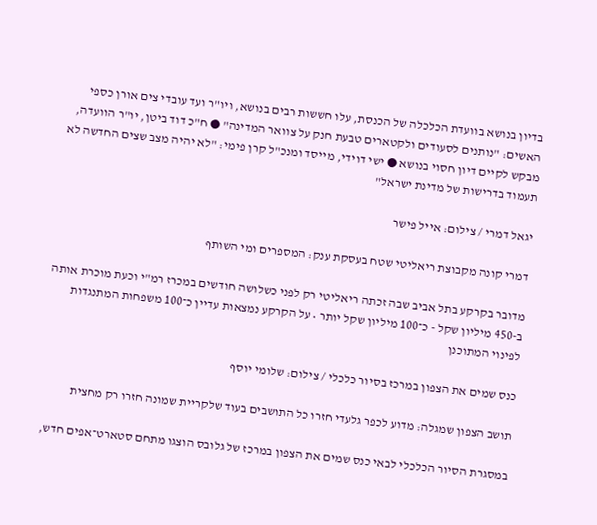בדיון בנושא בוועדת הכלכלה של הכנסת, עלו חששות רבים בנושא, ויו"ר ועד עובדי צים אורן כספי האשים: "נותנים לסעודים ולקטארים טבעת חנק על צוואר המדינה" ● ח"כ דוד ביטן, יו"ר הוועדה, מבקש לקיים דיון חסוי בנושא ● ישי דוידי, מייסד ומנכ"ל קרן פימי: "לא יהיה מצב שצים החדשה לא תעמוד בדרישות של מדינת ישראל"

יגאל דמרי / צילום: אייל פישר

דמרי קונה מקבוצת ריאליטי שטח בעסקת ענק: המספרים ומי השותף

מדובר בקרקע בתל אביב שבה זכתה ריאליטי רק לפני כשלושה חודשים במכרז רמ"י וכעת מוכרת אותה ב-450 מיליון שקל - כ־100 מיליון שקל יותר • על הקרקע נמצאות עדיין כ־100 משפחות המתנגדות לפינוי המתוכנן

כנס שמים את הצפון במרכז בסיור כלכלי / צילום: שלומי יוסף

תושב הצפון שמגלה: מדוע לכפר גלעדי חזרו כל התושבים בעוד שלקריית שמונה חזרו רק מחצית

במסגרת הסיור הכלכלי לבאי כנס שמים את הצפון במרכז של גלובס הוצגו מתחם סטארט־אפים חדש,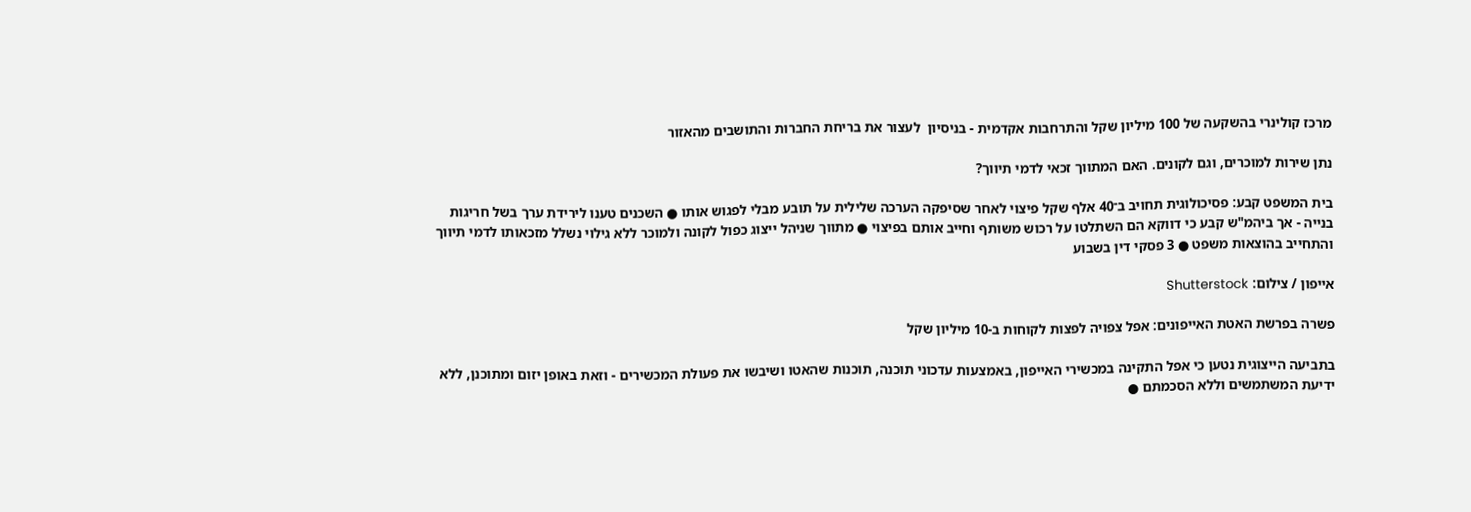מרכז קולינרי בהשקעה של 100 מיליון שקל והתרחבות אקדמית - בניסיון  לעצור את בריחת החברות והתושבים מהאזור

נתן שירות למוכרים, וגם לקונים. האם המתווך זכאי לדמי תיווך?

בית המשפט קבע: פסיכולוגית תחויב ב־40 אלף שקל פיצוי לאחר שסיפקה הערכה שלילית על תובע מבלי לפגוש אותו ● השכנים טענו לירידת ערך בשל חריגות בנייה - אך ביהמ"ש קבע כי דווקא הם השתלטו על רכוש משותף וחייב אותם בפיצוי ● מתווך שניהל ייצוג כפול לקונה ולמוכר ללא גילוי נשלל מזכאותו לדמי תיווך והתחייב בהוצאות משפט ● 3 פסקי דין בשבוע

אייפון / צילום: Shutterstock

פשרה בפרשת האטת האייפונים: אפל צפויה לפצות לקוחות ב-10 מיליון שקל

בתביעה הייצוגית נטען כי אפל התקינה במכשירי האייפון, באמצעות עדכוני תוכנה, תוכנות שהאטו ושיבשו את פעולת המכשירים - וזאת באופן יזום ומתוכנן, ללא ידיעת המשתמשים וללא הסכמתם ●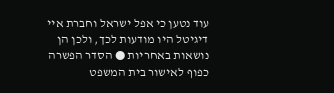עוד נטען כי אפל ישראל וחברת איי דיגיטל היו מודעות לכך, ולכן הן נושאות באחריות ● הסדר הפשרה כפוף לאישור בית המשפט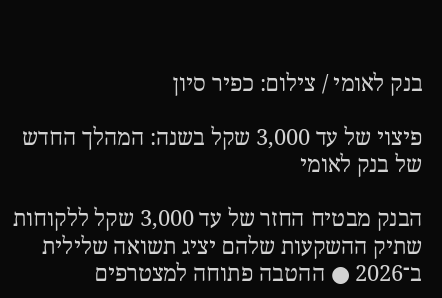בנק לאומי / צילום: כפיר סיון

פיצוי של עד 3,000 שקל בשנה: המהלך החדש של בנק לאומי

הבנק מבטיח החזר של עד 3,000 שקל ללקוחות שתיק ההשקעות שלהם יציג תשואה שלילית ב־2026 ● ההטבה פתוחה למצטרפים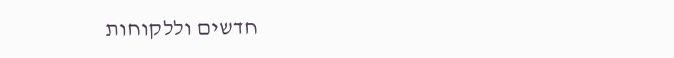חדשים וללקוחות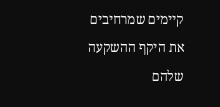קיימים שמרחיבים את היקף ההשקעה שלהם